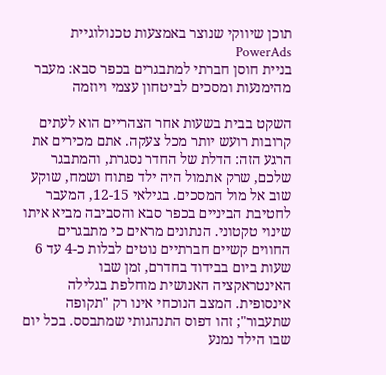תוכן שיווקי שנוצר באמצעות טכנולוגיית PowerAds
בניית חוסן חברתי למתבגרים בכפר סבא: מעבר מהימנעות ומסכים לביטחון עצמי ויוזמה

השקט בבית בשעות אחר הצהריים הוא לעתים קרובות רועש יותר מכל צעקה. אתם מכירים את הרגע הזה: הדלת של החדר נסגרת, והמתבגר שלכם, שרק אתמול היה ילד פתוח ושמח, שוקע שוב אל מול המסכים. בגילאי 12-15, המעבר לחטיבת הביניים בכפר סבא והסביבה מביא איתו שינוי טקטוני. הנתונים מראים כי מתבגרים החווים קשיים חברתיים נוטים לבלות כ-4 עד 6 שעות ביום בבידוד בחדרם, זמן שבו האינטראקציה האנושית מוחלפת בגלילה אינסופית. המצב הנוכחי אינו רק "תקופה שתעבור"; זהו דפוס התנהגותי שמתבסס. בכל יום שבו הילד נמנע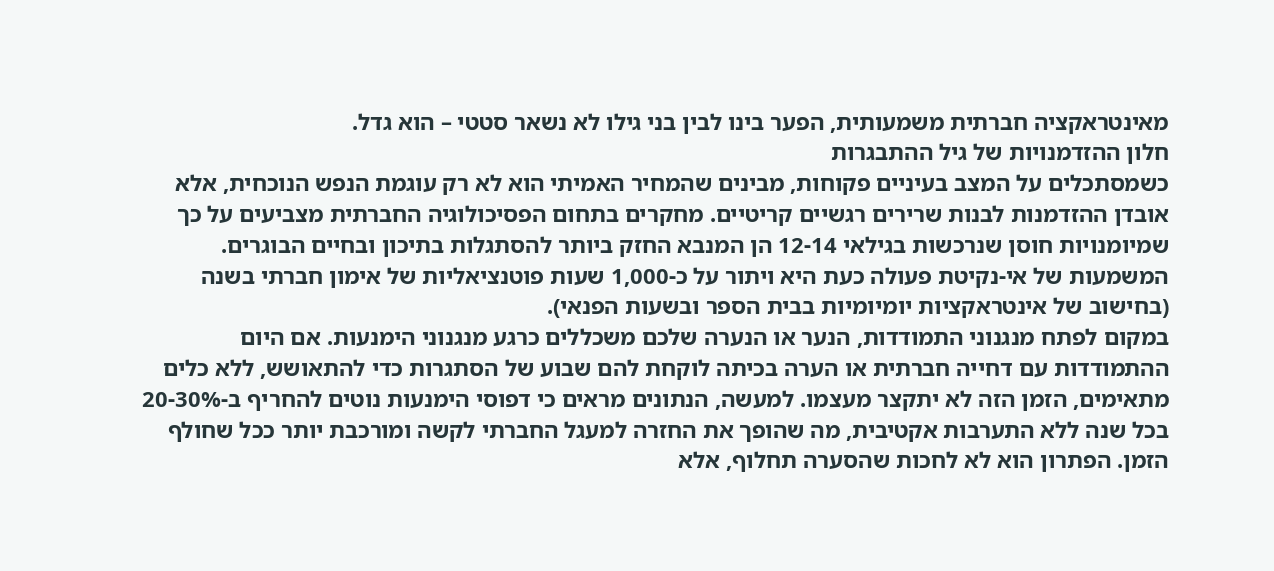מאינטראקציה חברתית משמעותית, הפער בינו לבין בני גילו לא נשאר סטטי – הוא גדל.
חלון ההזדמנויות של גיל ההתבגרות
כשמסתכלים על המצב בעיניים פקוחות, מבינים שהמחיר האמיתי הוא לא רק עוגמת הנפש הנוכחית, אלא אובדן ההזדמנות לבנות שרירים רגשיים קריטיים. מחקרים בתחום הפסיכולוגיה החברתית מצביעים על כך שמיומנויות חוסן שנרכשות בגילאי 12-14 הן המנבא החזק ביותר להסתגלות בתיכון ובחיים הבוגרים. המשמעות של אי-נקיטת פעולה כעת היא ויתור על כ-1,000 שעות פוטנציאליות של אימון חברתי בשנה (בחישוב של אינטראקציות יומיומיות בבית הספר ובשעות הפנאי).
במקום לפתח מנגנוני התמודדות, הנער או הנערה שלכם משכללים כרגע מנגנוני הימנעות. אם היום ההתמודדות עם דחייה חברתית או הערה בכיתה לוקחת להם שבוע של הסתגרות כדי להתאושש, ללא כלים מתאימים, הזמן הזה לא יתקצר מעצמו. למעשה, הנתונים מראים כי דפוסי הימנעות נוטים להחריף ב-20-30% בכל שנה ללא התערבות אקטיבית, מה שהופך את החזרה למעגל החברתי לקשה ומורכבת יותר ככל שחולף הזמן. הפתרון הוא לא לחכות שהסערה תחלוף, אלא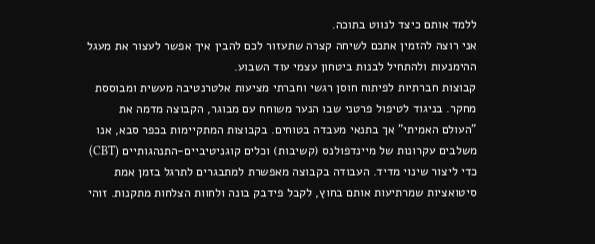ללמד אותם כיצד לנווט בתוכה.
אני רוצה להזמין אתכם לשיחה קצרה שתעזור לכם להבין איך אפשר לעצור את מעגל ההימנעות ולהתחיל לבנות ביטחון עצמי עוד השבוע.
קבוצות חברתיות לפיתוח חוסן רגשי וחברתי מציעות אלטרנטיבה מעשית ומבוססת מחקר. בניגוד לטיפול פרטני שבו הנער משוחח עם מבוגר, הקבוצה מדמה את "העולם האמיתי" אך בתנאי מעבדה בטוחים. בקבוצות המתקיימות בכפר סבא, אנו משלבים עקרונות של מיינדפולנס (קשיבות) וכלים קוגניטיביים-התנהגותיים (CBT) כדי ליצור שינוי מדיד. העבודה בקבוצה מאפשרת למתבגרים לתרגל בזמן אמת סיטואציות שמרתיעות אותם בחוץ, לקבל פידבק בונה ולחוות הצלחות מתקנות. זוהי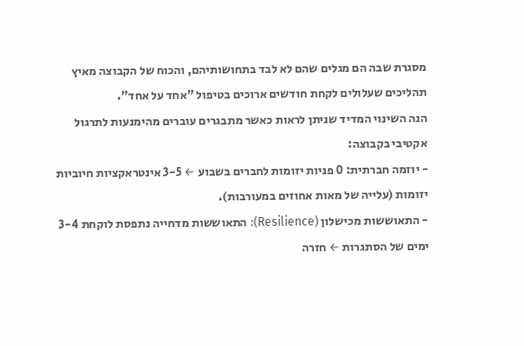מסגרת שבה הם מגלים שהם לא לבד בתחושותיהם, והכוח של הקבוצה מאיץ תהליכים שעלולים לקחת חודשים ארוכים בטיפול "אחד על אחד".
הנה השינוי המדיד שניתן לראות כאשר מתבגרים עוברים מהימנעות לתרגול אקטיבי בקבוצה:
- יוזמה חברתית: 0 פניות יזומות לחברים בשבוע ← 3-5 אינטראקציות חיוביות יזומות (עלייה של מאות אחוזים במעורבות).
- התאוששות מכישלון (Resilience): התאוששות מדחייה נתפסת לוקחת 3-4 ימים של הסתגרות ← חזרה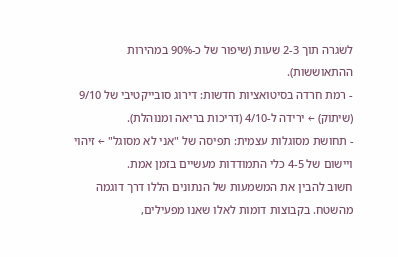לשגרה תוך 2-3 שעות (שיפור של כ-90% במהירות ההתאוששות).
- רמת חרדה בסיטואציות חדשות: דירוג סובייקטיבי של 9/10 (שיתוק) ← ירידה ל-4/10 (דריכות בריאה ומנוהלת).
- תחושת מסוגלות עצמית: תפיסה של "אני לא מסוגל" ← זיהוי ויישום של 4-5 כלי התמודדות מעשיים בזמן אמת.
חשוב להבין את המשמעות של הנתונים הללו דרך דוגמה מהשטח. בקבוצות דומות לאלו שאנו מפעילים,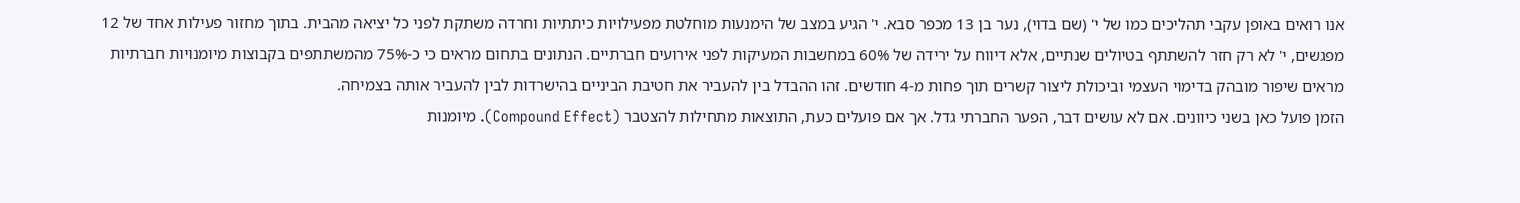אנו רואים באופן עקבי תהליכים כמו של י' (שם בדוי), נער בן 13 מכפר סבא. י' הגיע במצב של הימנעות מוחלטת מפעילויות כיתתיות וחרדה משתקת לפני כל יציאה מהבית. בתוך מחזור פעילות אחד של 12 מפגשים, י' לא רק חזר להשתתף בטיולים שנתיים, אלא דיווח על ירידה של 60% במחשבות המעיקות לפני אירועים חברתיים. הנתונים בתחום מראים כי כ-75% מהמשתתפים בקבוצות מיומנויות חברתיות מראים שיפור מובהק בדימוי העצמי וביכולת ליצור קשרים תוך פחות מ-4 חודשים. זהו ההבדל בין להעביר את חטיבת הביניים בהישרדות לבין להעביר אותה בצמיחה.
הזמן פועל כאן בשני כיוונים. אם לא עושים דבר, הפער החברתי גדל. אך אם פועלים כעת, התוצאות מתחילות להצטבר (Compound Effect). מיומנות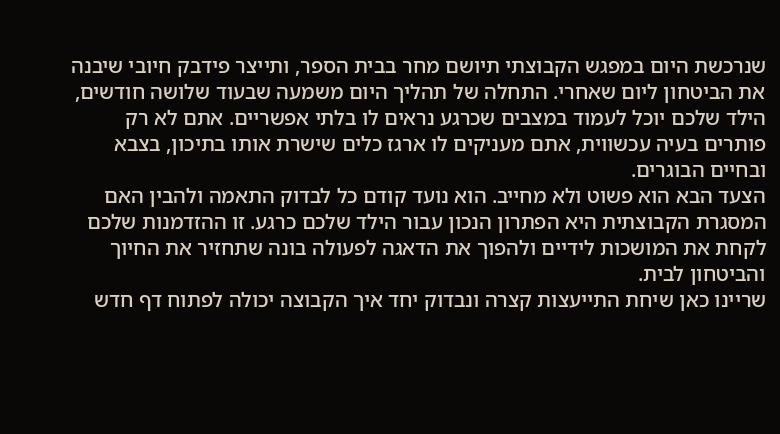שנרכשת היום במפגש הקבוצתי תיושם מחר בבית הספר, ותייצר פידבק חיובי שיבנה את הביטחון ליום שאחרי. התחלה של תהליך היום משמעה שבעוד שלושה חודשים, הילד שלכם יוכל לעמוד במצבים שכרגע נראים לו בלתי אפשריים. אתם לא רק פותרים בעיה עכשווית, אתם מעניקים לו ארגז כלים שישרת אותו בתיכון, בצבא ובחיים הבוגרים.
הצעד הבא הוא פשוט ולא מחייב. הוא נועד קודם כל לבדוק התאמה ולהבין האם המסגרת הקבוצתית היא הפתרון הנכון עבור הילד שלכם כרגע. זו ההזדמנות שלכם לקחת את המושכות לידיים ולהפוך את הדאגה לפעולה בונה שתחזיר את החיוך והביטחון לבית.
שריינו כאן שיחת התייעצות קצרה ונבדוק יחד איך הקבוצה יכולה לפתוח דף חדש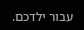עבור ילדכם.